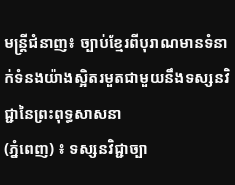មន្រ្តីជំនាញ៖ ច្បាប់ខ្មែរពីបុរាណមានទំនាក់ទំនងយ៉ាងស្អិតរមួតជាមួយនឹងទស្សនវិជ្ជានៃព្រះពុទ្ធសាសនា
(ភ្នំពេញ) ៖ ទស្សនវិជ្ជាច្បា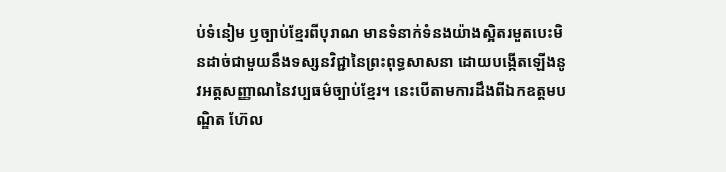ប់ទំនៀម ឫច្បាប់ខ្មែរពីបុរាណ មានទំនាក់ទំនងយ៉ាងស្អិតរមួតបេះមិនដាច់ជាមួយនឹងទស្សនវិជ្ជានៃព្រះពុទ្ធសាសនា ដោយបង្កើតឡើងនូវអត្តសញ្ញាណនៃវប្បធម៌ច្បាប់ខ្មែរ។ នេះបើតាមការដឹងពីឯកឧត្តមបណ្ឌិត ហ៊ែល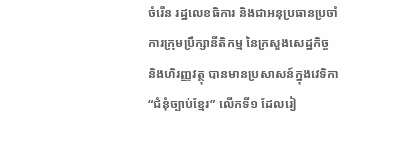ចំរើន រដ្ឋលេខធិការ និងជាអនុប្រធានប្រចាំការក្រុមប្រឹក្សានីតិកម្ម នៃក្រសួងសេដ្ឋកិច្ច និងហិរញ្ញវត្ថុ បានមានប្រសាសន៍ក្នុងវេទិកា “ជំនុំច្បាប់ខ្មែរ” លើកទី១ ដែលរៀ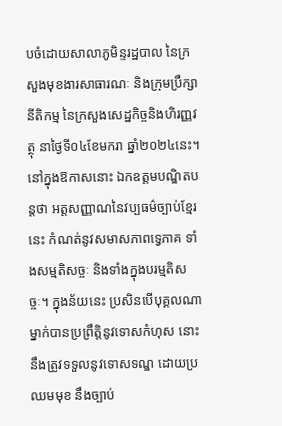បចំដោយសាលាភូមិន្ទរដ្ឋបាល នៃក្រសួងមុខងារសាធារណៈ និងក្រុមប្រឹក្សានីតិកម្ម នៃក្រសួងសេដ្ឋកិច្ចនិងហិរញ្ញវត្ថុ នាថ្ងៃទី០៤ខែមករា ឆ្នាំ២០២៤នេះ។
នៅក្នុងឱកាសនោះ ឯកឧត្តមបណ្ឌិតបន្តថា អត្តសញ្ញាណនៃវប្បធម៌ច្បាប់ខ្មែរនេះ កំណត់នូវសមាសភាពទ្វេភាគ ទាំងសម្មតិសច្ចៈ និងទាំងក្នុងបរម្មតិសច្ចៈ។ ក្នុងន័យនេះ ប្រសិនបើបុគ្គលណាម្នាក់បានប្រព្រឹត្តិនូវទោសកំហុស នោះនឹងត្រូវទទួលនូវទោសទណ្ឌ ដោយប្រឈមមុខ នឹងច្បាប់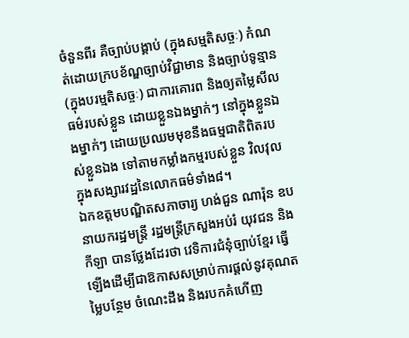ចំនួនពីរ គឺច្បាប់បង្គាប់ (ក្នុងសម្មតិសច្ចៈ) កំណត់ដោយក្របខ័ណ្ឌច្បាប់វិជ្ជាមាន និងច្បាប់ទូន្មាន (ក្នុងបរម្មតិសច្ចៈ) ជាការគោរព និងឲ្យតម្លៃសីលធម៌របស់ខ្លួន ដោយខ្លួនឯងម្នាក់ៗ នៅក្នុងខ្លួនឯងម្នាក់ៗ ដោយប្រឈមមុខនឹងធម្មជាតិពិតរបស់ខ្លួនឯង ទៅតាមកម្លាំងកម្មរបស់ខ្លួន វិលវុលក្នុងសង្សារវដ្ឋនៃលោកធម៌ទាំង៨។
ឯកឧត្តមបណ្ឌិតសភាចារ្យ ហង់ជួន ណារ៉ុន ឧបនាយករដ្ឋមន្ត្រី រដ្ឋមន្ត្រីក្រសួងអប់រំ យុវជន និងកីឡា បានថ្លែងដែរថា វេទិការជំនុំច្បាប់ខ្មែរ ធ្វើឡើងដើម្បីជាឱកាសសម្រាប់ការផ្តល់នូវគុណតម្លៃបន្ថែម ចំណេះដឹង និងរបកគំហើញ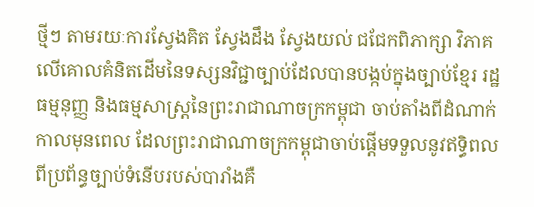ថ្មីៗ តាមរយៈការស្វែងគិត ស្វែងដឹង ស្វែងយល់ ជជែកពិភាក្សា វិភាគលើគោលគំនិតដើមនៃទស្សនវិជ្ជាច្បាប់ដែលបានបង្កប់ក្នុងច្បាប់ខ្មែរ រដ្ឋធម្មនុញ្ញ និងធម្មសាស្ត្រនៃព្រះរាជាណាចក្រកម្ពុជា ចាប់តាំងពីដំណាក់កាលមុនពេល ដែលព្រះរាជាណាចក្រកម្ពុជាចាប់ផ្តើមទទួលនូវឥទ្ធិពលពីប្រព័ន្ធច្បាប់ទំនើបរបស់បារាំងគឺ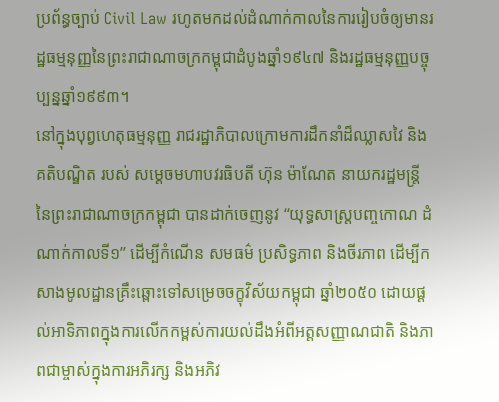ប្រព័ន្ធច្បាប់ Civil Law រហូតមកដល់ដំណាក់កាលនៃការរៀបចំឲ្យមានរដ្ឋធម្មនុញ្ញនៃព្រះរាជាណាចក្រកម្ពុជាដំបូងឆ្នាំ១៩៤៧ និងរដ្ឋធម្មនុញ្ញបច្ចុប្បន្នឆ្នាំ១៩៩៣។
នៅក្នុងបុព្វហេតុធម្មនុញ្ញ រាជរដ្ឋាភិបាលក្រោមការដឹកនាំដ៏ឈ្លាសវៃ និងគតិបណ្ឌិត របស់ សម្តេចមហាបវរធិបតី ហ៊ុន ម៉ាណែត នាយករដ្ឋមន្ត្រីនៃព្រះរាជាណាចក្រកម្ពុជា បានដាក់ចេញនូវ “យុទ្ធសាស្ត្របញ្ចកោណ ដំណាក់កាលទី១” ដើម្បីកំណើន សមធម៌ ប្រសិទ្ធភាព និងចីរភាព ដើម្បីកសាងមូលដ្ឋានគ្រឹះឆ្ពោះទៅសម្រេចចក្ខុវិស័យកម្ពុជា ឆ្នាំ២០៥០ ដោយផ្តល់អាទិភាពក្នុងការលើកកម្ពស់ការយល់ដឹងអំពីអត្តសញ្ញាណជាតិ និងភាពជាម្ចាស់ក្នុងការអភិរក្ស និងអភិវ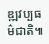ឌ្ឍវប្បធម៌ជាតិ៕